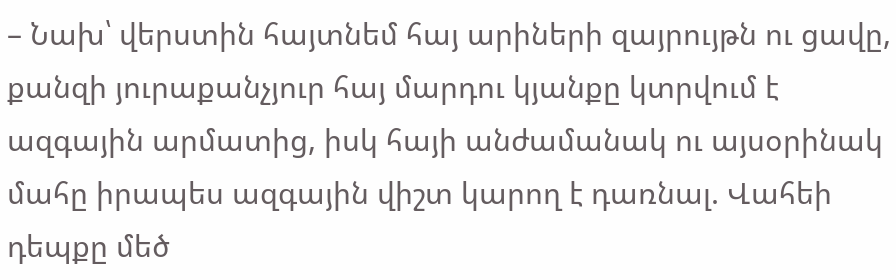– Նախ՝ վերստին հայտնեմ հայ արիների զայրույթն ու ցավը, քանզի յուրաքանչյուր հայ մարդու կյանքը կտրվում է ազգային արմատից, իսկ հայի անժամանակ ու այսօրինակ մահը իրապես ազգային վիշտ կարող է դառնալ. Վահեի դեպքը մեծ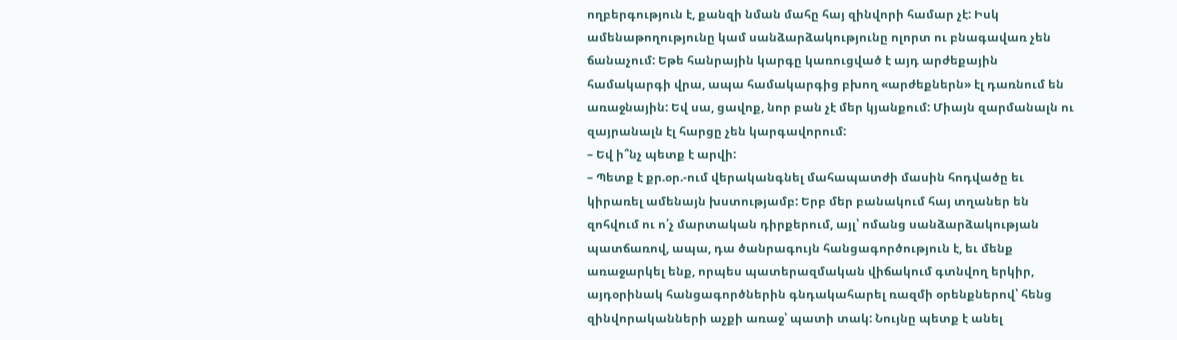ողբերգություն է, քանզի նման մահը հայ զինվորի համար չէ: Իսկ ամենաթողությունը կամ սանձարձակությունը ոլորտ ու բնագավառ չեն ճանաչում: Եթե հանրային կարգը կառուցված է այդ արժեքային համակարգի վրա, ապա համակարգից բխող «արժեքներն» էլ դառնում են առաջնային: Եվ սա, ցավոք, նոր բան չէ մեր կյանքում: Միայն զարմանալն ու զայրանալն էլ հարցը չեն կարգավորում:
– Եվ ի՞նչ պետք է արվի:
– Պետք է քր.օր.-ում վերականգնել մահապատժի մասին հոդվածը եւ կիրառել ամենայն խստությամբ: Երբ մեր բանակում հայ տղաներ են զոհվում ու ո՛չ մարտական դիրքերում, այլ՝ ոմանց սանձարձակության պատճառով, ապա, դա ծանրագույն հանցագործություն է, եւ մենք առաջարկել ենք, որպես պատերազմական վիճակում գտնվող երկիր, այդօրինակ հանցագործներին գնդակահարել ռազմի օրենքներով՝ հենց զինվորականների աչքի առաջ՝ պատի տակ: Նույնը պետք է անել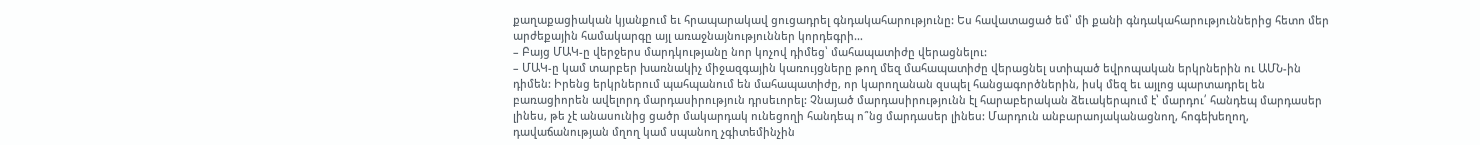քաղաքացիական կյանքում եւ հրապարակավ ցուցադրել գնդակահարությունը: Ես հավատացած եմ՝ մի քանի գնդակահարություններից հետո մեր արժեքային համակարգը այլ առաջնայնություններ կորդեգրի…
– Բայց ՄԱԿ-ը վերջերս մարդկությանը նոր կոչով դիմեց՝ մահապատիժը վերացնելու:
– ՄԱԿ-ը կամ տարբեր խառնակիչ միջազգային կառույցները թող մեզ մահապատիժը վերացնել ստիպած եվրոպական երկրներին ու ԱՄՆ-ին դիմեն: Իրենց երկրներում պահպանում են մահապատիժը, որ կարողանան զսպել հանցագործներին, իսկ մեզ եւ այլոց պարտադրել են բառացիորեն ավելորդ մարդասիրություն դրսեւորել: Չնայած մարդասիրությունն էլ հարաբերական ձեւակերպում է՝ մարդու՛ հանդեպ մարդասեր լինես, թե չէ անասունից ցածր մակարդակ ունեցողի հանդեպ ո՞նց մարդասեր լինես: Մարդուն անբարաոյականացնող, հոգեխեղող, դավաճանության մղող կամ սպանող չգիտեմինչին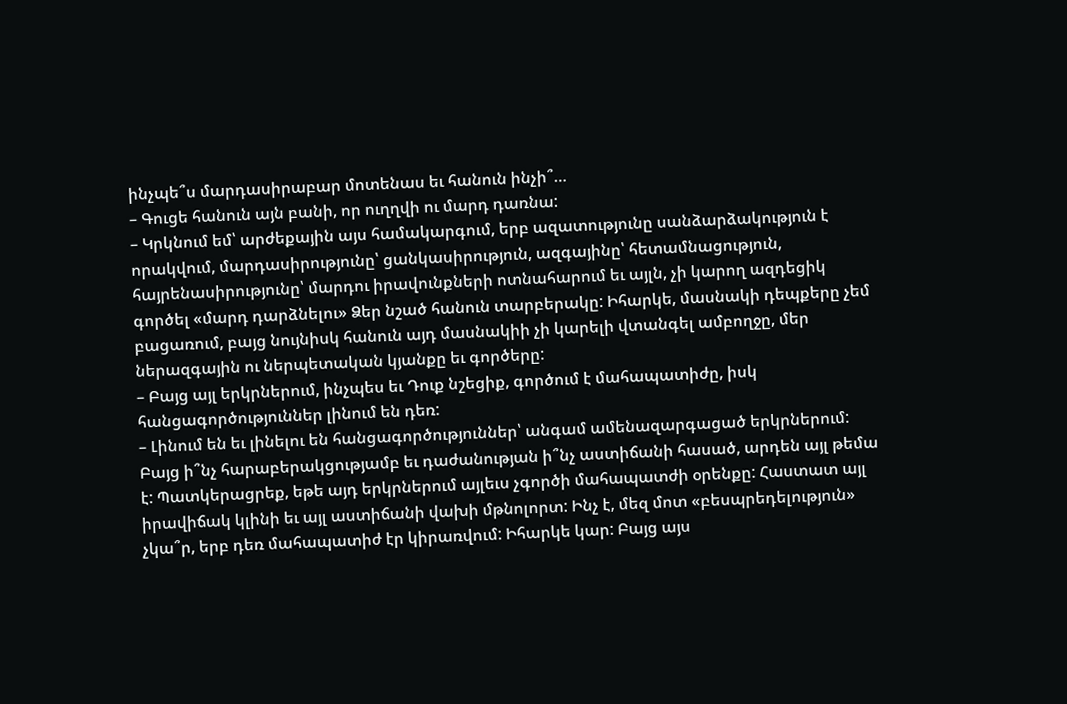ինչպե՞ս մարդասիրաբար մոտենաս եւ հանուն ինչի՞…
– Գուցե հանուն այն բանի, որ ուղղվի ու մարդ դառնա:
– Կրկնում եմ՝ արժեքային այս համակարգում, երբ ազատությունը սանձարձակություն է որակվում, մարդասիրությունը՝ ցանկասիրություն, ազգայինը՝ հետամնացություն, հայրենասիրությունը՝ մարդու իրավունքների ոտնահարում եւ այլն, չի կարող ազդեցիկ գործել «մարդ դարձնելու» Ձեր նշած հանուն տարբերակը: Իհարկե, մասնակի դեպքերը չեմ բացառում, բայց նույնիսկ հանուն այդ մասնակիի չի կարելի վտանգել ամբողջը, մեր ներազգային ու ներպետական կյանքը եւ գործերը:
– Բայց այլ երկրներում, ինչպես եւ Դուք նշեցիք, գործում է մահապատիժը, իսկ հանցագործություններ լինում են դեռ:
– Լինում են եւ լինելու են հանցագործություններ՝ անգամ ամենազարգացած երկրներում: Բայց ի՞նչ հարաբերակցությամբ եւ դաժանության ի՞նչ աստիճանի հասած, արդեն այլ թեմա է: Պատկերացրեք, եթե այդ երկրներում այլեւս չգործի մահապատժի օրենքը: Հաստատ այլ իրավիճակ կլինի եւ այլ աստիճանի վախի մթնոլորտ: Ինչ է, մեզ մոտ «բեսպրեդելություն» չկա՞ր, երբ դեռ մահապատիժ էր կիրառվում: Իհարկե կար: Բայց այս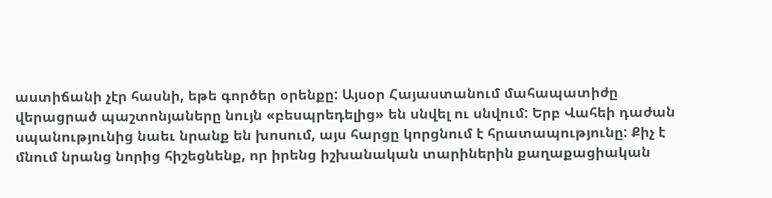աստիճանի չէր հասնի, եթե գործեր օրենքը: Այսօր Հայաստանում մահապատիժը վերացրած պաշտոնյաները նույն «բեսպրեդելից» են սնվել ու սնվում: Երբ Վահեի դաժան սպանությունից նաեւ նրանք են խոսում, այս հարցը կորցնում է հրատապությունը: Քիչ է մնում նրանց նորից հիշեցնենք, որ իրենց իշխանական տարիներին քաղաքացիական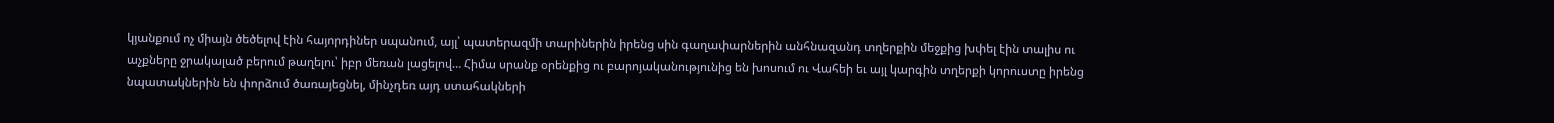կյանքում ոչ միայն ծեծելով էին հայորդիներ սպանում, այլ՝ պատերազմի տարիներին իրենց սին գաղափարներին անհնազանդ տղերքին մեջքից խփել էին տալիս ու աչքները ջրակալած բերում թաղելու՝ իբր մեռան լացելով… Հիմա սրանք օրենքից ու բարոյականությունից են խոսում ու Վահեի եւ այլ կարգին տղերքի կորուստը իրենց նպատակներին են փորձում ծառայեցնել, մինչդեռ այդ ստահակների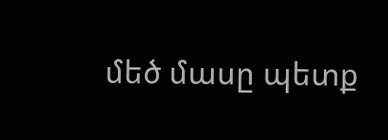մեծ մասը պետք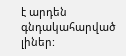է արդեն գնդակահարված լիներ: